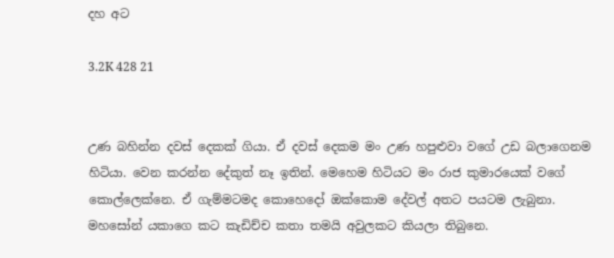දහ අට

3.2K 428 21


උණ බහින්න දවස් දෙකක් ගියා. ඒ දවස් දෙකම මං උණ හපුළුවා වගේ උඩ බලාගෙනම හිටියා. වෙන කරන්න දේකුත් නෑ ඉතින්. මෙහෙම හිටියට මං රාජ කුමාරයෙක් වගේ කොල්ලෙක්නෙ. ඒ ගැම්මටමද කොහෙදෝ ඔක්කොම දේවල් අතට පයටම ලැබුනා.
මහසෝන් යකාගෙ කට කැඩිච්ච කතා තමයි අවුලකට කියලා තිබුනෙ.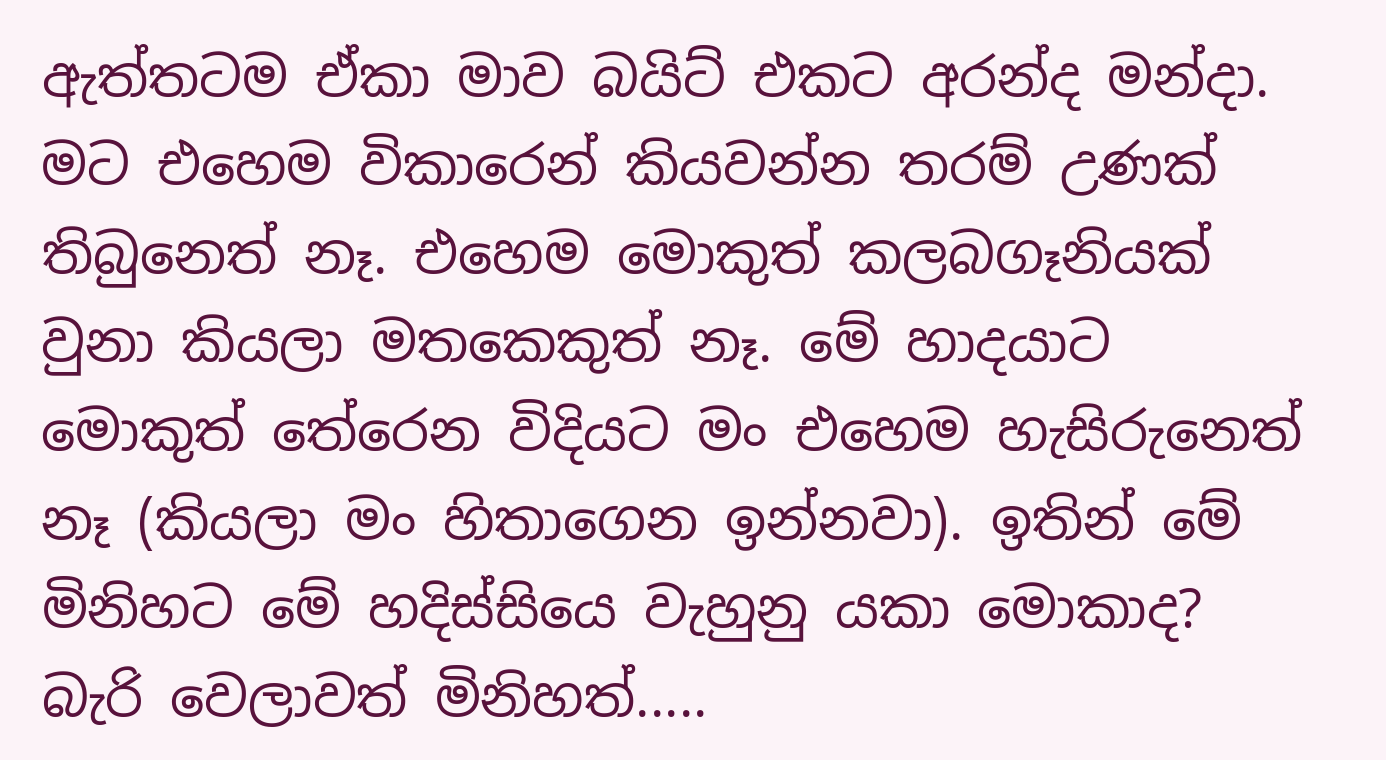ඇත්තටම ඒකා මාව බයිට් එකට අරන්ද මන්දා.
මට එහෙම විකාරෙන් කියවන්න තරම් උණක් තිබුනෙත් නෑ. එහෙම මොකුත් කලබගෑනියක් වුනා කියලා මතකෙකුත් නෑ. මේ හාදයාට මොකුත් තේරෙන විදියට මං එහෙම හැසිරුනෙත් නෑ (කියලා මං හිතාගෙන ඉන්නවා). ඉතින් මේ මිනිහට මේ හදිස්සියෙ වැහුනු යකා මොකාද?
බැරි වෙලාවත් මිනිහත්.....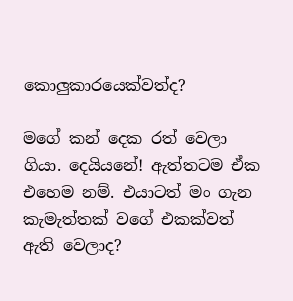කොලුකාරයෙක්වත්ද?

මගේ කන් දෙක රත් වෙලා ගියා. දෙයියනේ! ඇත්තටම ඒක එහෙම නම්. එයාටත් මං ගැන කැමැත්තක් වගේ එකක්වත් ඇති වෙලාද?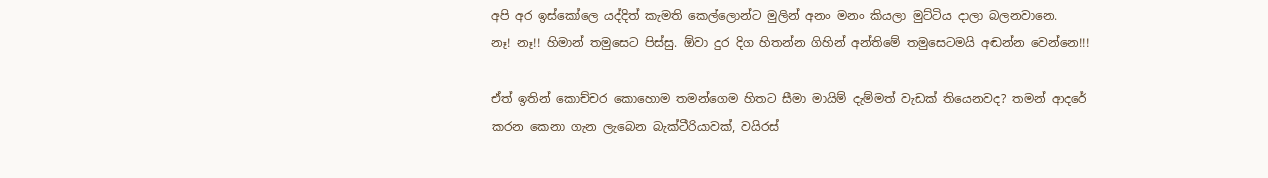අපි අර ඉස්කෝලෙ යද්දිත් කැමති කෙල්ලොන්ට මුලින් අනං මනං කියලා මුට්ටිය දාලා බලනවානෙ.
නෑ! නෑ!! හිමාන් තමුසෙට පිස්සු. ඕවා දුර දිග හිතන්න ගිහින් අන්තිමේ තමුසෙටමයි අඬන්න වෙන්නෙ!!!

ඒත් ඉතින් කොච්චර කොහොම තමන්ගෙම හිතට සීමා මායිම් දැම්මත් වැඩක් තියෙනවද? තමන් ආදරේ කරන කෙනා ගැන ලැබෙන බැක්ටීරියාවක්, වයිරස්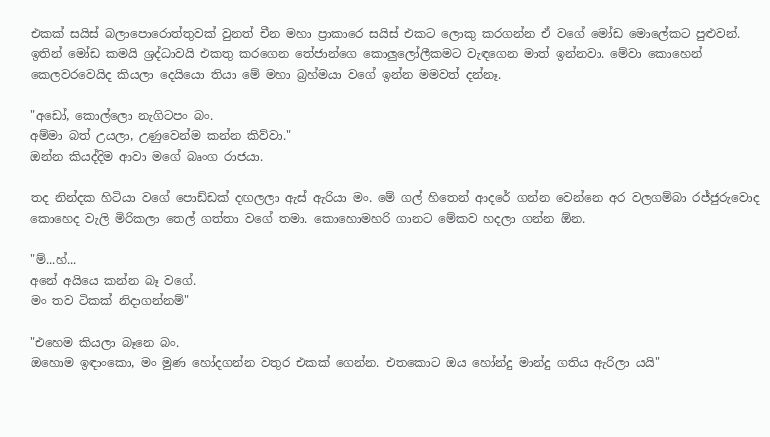එකක් සයිස් බලාපොරොත්තුවක් වුනත් චීන මහා ප්‍රාකාරෙ සයිස් එකට ලොකු කරගන්න ඒ වගේ මෝඩ මොලේකට පුළුවන්.
ඉතින් මෝඩ කමයි ශ්‍රද්ධාවයි එකතු කරගෙන තේජාන්ගෙ කොලුලෝලීකමට වැඳගෙන මාත් ඉන්නවා. මේවා කොහෙන් කෙලවරවෙයිද කියලා දෙයියො තියා මේ මහා බ්‍රහ්මයා වගේ ඉන්න මමවත් දන්නෑ.

"අඩෝ, කොල්ලො නැගිටපං බං.
අම්මා බත් උයලා, උණුවෙන්ම කන්න කිව්වා."
ඔන්න කියද්දිම ආවා මගේ බෘංග රාජයා.

තද නින්දක හිටියා වගේ පොඩ්ඩක් දඟලලා ඇස් ඇරියා මං. මේ ගල් හිතෙන් ආදරේ ගන්න වෙන්නෙ අර වලගම්බා රජ්ජුරුවොද කොහෙද වැලි මිරිකලා තෙල් ගත්තා වගේ තමා. කොහොමහරි ගානට මේකව හදලා ගන්න ඕන.

"ම්...හ්...
අනේ අයියෙ කන්න බෑ වගේ.
මං තව ටිකක් නිදාගන්නම්"

"එහෙම කියලා බෑනෙ බං.
ඔහොම ඉඳාංකො, මං මුණ හෝදගන්න වතුර එකක් ගෙන්න. එතකොට ඔය හෝන්දු මාන්දු ගතිය ඇරිලා යයි"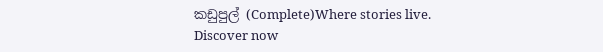කඩුපුල් (Complete)Where stories live. Discover now